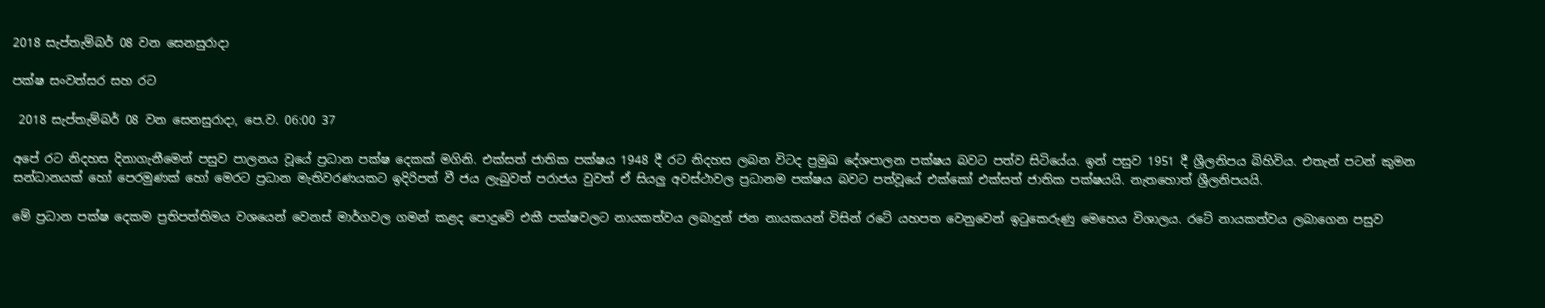2018 සැප්තැම්බර් 08 වන සෙනසුරාදා

පක්ෂ සංවත්සර සහ රට

 2018 සැප්තැම්බර් 08 වන සෙනසුරාදා, පෙ.ව. 06:00 37

අපේ රට නිදහස දිනාගැනීමෙන් පසුව පාලනය වූයේ ප්‍රධාන පක්ෂ දෙකක් මගිනි. එක්සත් ජාතික පක්ෂය 1948 දී රට නිදහස ලබන විටද ප්‍රමුඛ දේශපාලන පක්ෂය බවට පත්ව සිටියේය. ඉන් පසුව 1951 දී ශ්‍රීලනිපය බිහිවිය. එතැන් පටන් කුමන සන්ධානයක් හෝ පෙරමුණක් හෝ මෙරට ප්‍රධාන මැතිවරණයකට ඉදිරිපත් වී ජය ලැබුවත් පරාජය වුවත් ඒ සියලු අවස්ථාවල ප්‍රධානම පක්ෂය බවට පත්වූයේ එක්කෝ එක්සත් ජාතික පක්ෂයයි. නැතහොත් ශ්‍රීලනිපයයි.

මේ ප්‍රධාන පක්ෂ දෙකම ප්‍රතිපත්තිමය වශයෙන් වෙනස් මාර්ගවල ගමන් කළද පොදුවේ එකී පක්ෂවලට නායකත්වය ලබාදුන් ජන නායකයන් විසින් රටේ යහපත වෙනුවෙන් ඉටුකෙරුණු මෙහෙය විශාලය. රටේ නායකත්වය ලබාගෙන පසුව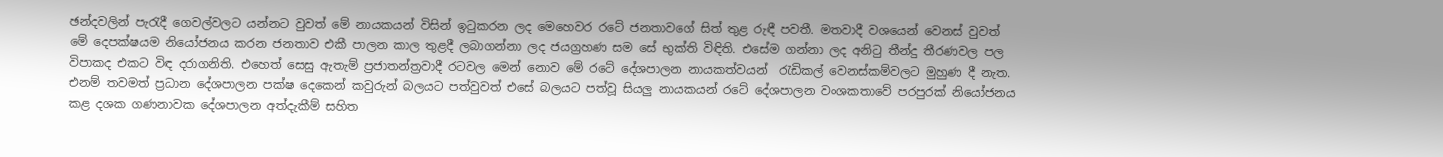ඡන්දවලින් පැරැදී ගෙවල්වලට යන්නට වුවත් මේ නායකයන් විසින් ඉටුකරන ලද මෙහෙවර රටේ ජනතාවගේ සිත් තුළ රුඳී පවතී. මතවාදී වශයෙන් වෙනස් වුවත් මේ දෙපක්ෂයම නියෝජනය කරන ජනතාව එකී පාලන කාල තුළදී ලබාගන්නා ලද ජයග්‍රහණ සම සේ භුක්ති විඳිති. එසේම ගන්නා ලද අනිටු තීන්දු තීරණවල පල විපාකද එකට විඳ දරාගනිති. එහෙත් සෙසු ඇතැම් ප්‍රජාතන්ත්‍රවාදී රටවල මෙන් නොව මේ රටේ දේශපාලන නායකත්වයන්  රැඩිකල් වෙනස්කම්වලට මුහුණ දී නැත. එනම් තවමත් ප්‍රධාන දේශපාලන පක්ෂ දෙකෙන් කවුරුන් බලයට පත්වුවත් එසේ බලයට පත්වූ සියලු නායකයන් රටේ දේශපාලන වංශකතාවේ පරපුරක් නියෝජනය කළ දශක ගණනාවක දේශපාලන අත්දැකීම් සහිත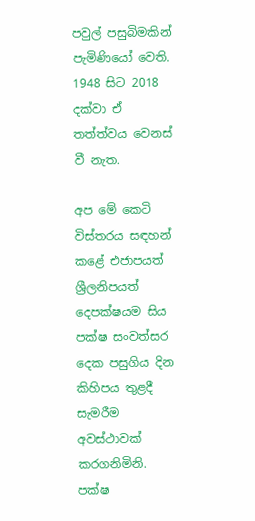පවුල් පසුබිමකින් පැමිණියෝ වෙති. 1948 සිට 2018 දක්වා ඒ තත්ත්වය වෙනස් වී නැත.

අප මේ කෙටි විස්තරය සඳහන් කළේ එජාපයත් ශ්‍රීලනිපයත් දෙපක්ෂයම සිය පක්ෂ සංවත්සර දෙක පසුගිය දින කිහිපය තුළදී සැමරීම අවස්ථාවක් කරගනිමිනි. පක්ෂ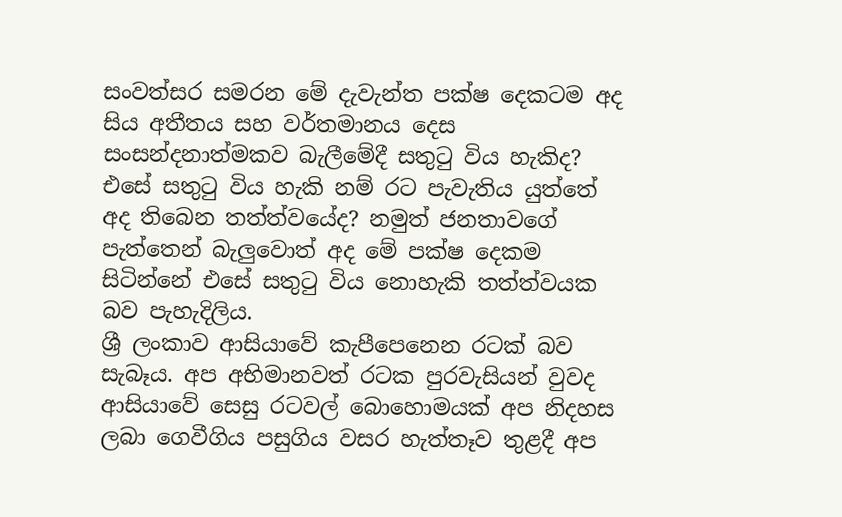සංවත්සර සමරන මේ දැවැන්ත පක්ෂ දෙකටම අද සිය අතීතය සහ වර්තමානය දෙස සංසන්දනාත්මකව බැලීමේදී සතුටු විය හැකිද? එසේ සතුටු විය හැකි නම් රට පැවැතිය යුත්තේ අද තිබෙන තත්ත්වයේද? නමුත් ජනතාවගේ පැත්තෙන් බැලුවොත් අද මේ පක්ෂ දෙකම සිටින්නේ එසේ සතුටු විය නොහැකි තත්ත්වයක බව පැහැදිලිය.
ශ්‍රී ලංකාව ආසියාවේ කැපීපෙනෙන රටක් බව සැබෑය. අප අභිමානවත් රටක පුරවැසියන් වුවද ආසියාවේ සෙසු රටවල් බොහොමයක් අප නිදහස ලබා ගෙවීගිය පසුගිය වසර හැත්තෑව තුළදී අප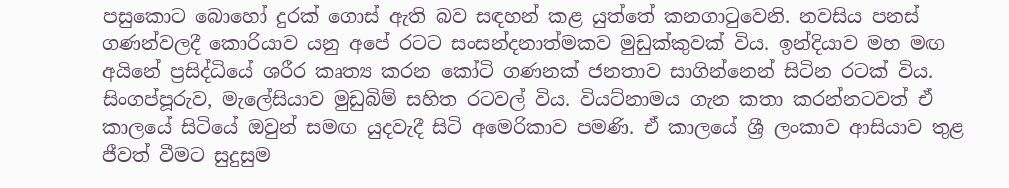පසුකොට බොහෝ දුරක් ගොස් ඇති බව සඳහන් කළ යුත්තේ කනගාටුවෙනි. නවසිය පනස් ගණන්වලදී කොරියාව යනු අපේ රටට සංසන්දනාත්මකව මුඩුක්කුවක් විය. ඉන්දියාව මහ මඟ අයිනේ ප්‍රසිද්ධියේ ශරීර කෘත්‍ය කරන කෝටි ගණනක් ජනතාව සාගින්නෙන් සිටින රටක් විය. සිංගප්පූරුව, මැලේසියාව මුඩුබිම් සහිත රටවල් විය. වියට්නාමය ගැන කතා කරන්නටවත් ඒ කාලයේ සිටියේ ඔවුන් සමඟ යුදවැදී සිටි අමෙරිකාව පමණි. ඒ කාලයේ ශ්‍රී ලංකාව ආසියාව තුළ ජීවත් වීමට සුදුසුම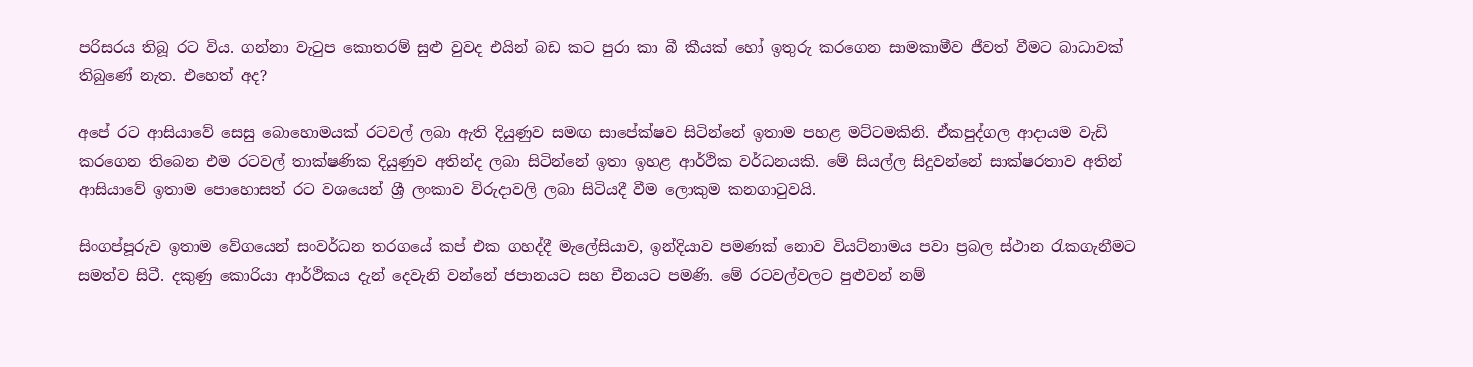පරිසරය තිබූ රට විය. ගන්නා වැටුප කොතරම් සුළු වුවද එයින් බඩ කට පුරා කා බී කීයක් හෝ ඉතුරු කරගෙන සාමකාමීව ජීවත් වීමට බාධාවක් තිබුණේ නැත. එහෙත් අද?

අපේ රට ආසියාවේ සෙසු බොහොමයක් රටවල් ලබා ඇති දියුණුව සමඟ සාපේක්ෂව සිටින්නේ ඉතාම පහළ මට්ටමකිනි. ඒකපුද්ගල ආදායම වැඩි කරගෙන තිබෙන එම රටවල් තාක්ෂණික දියුණුව අතින්ද ලබා සිටින්නේ ඉතා ඉහළ ආර්ථික වර්ධනයකි. මේ සියල්ල සිදුවන්නේ සාක්ෂරතාව අතින් ආසියාවේ ඉතාම පොහොසත් රට වශයෙන් ශ්‍රී ලංකාව විරුදාවලි ලබා සිටියදී වීම ලොකුම කනගාටුවයි.

සිංගප්පූරුව ඉතාම වේගයෙන් සංවර්ධන තරගයේ කප් එක ගහද්දී මැලේසියාව, ඉන්දියාව පමණක් නොව වියට්නාමය පවා ප්‍රබල ස්ථාන රැකගැනීමට සමත්ව සිටී. දකුණු කොරියා ආර්ථිකය දැන් දෙවැනි වන්නේ ජපානයට සහ චීනයට පමණි. මේ රටවල්වලට පුළුවන් නම්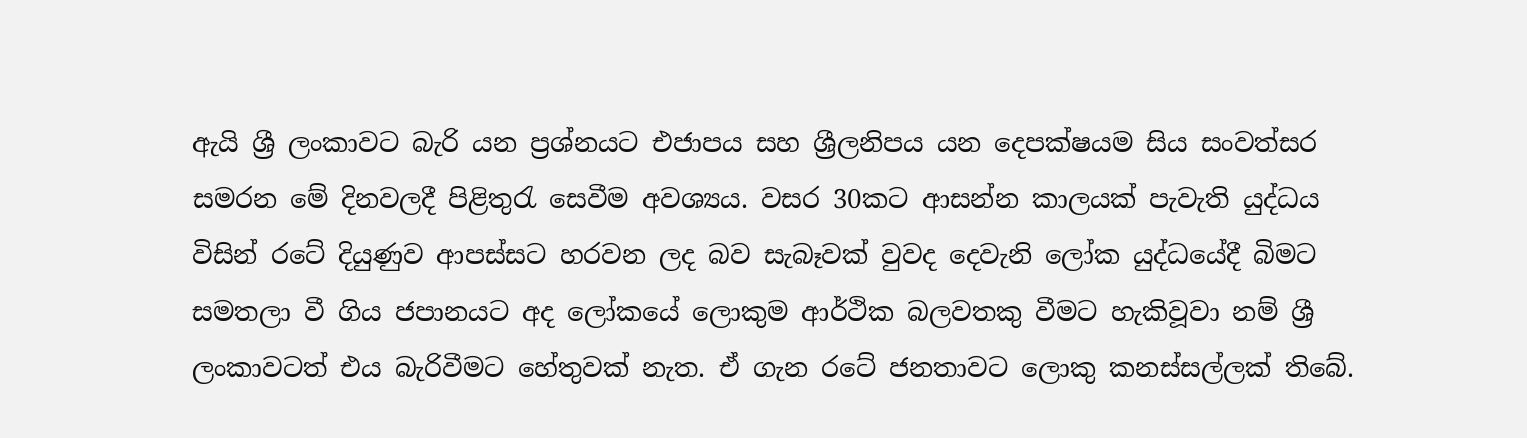ඇයි ශ්‍රී ලංකාවට බැරි යන ප්‍රශ්නයට එජාපය සහ ශ්‍රීලනිපය යන දෙපක්ෂයම සිය සංවත්සර සමරන මේ දිනවලදී පිළිතුරැ සෙවීම අවශ්‍යය. වසර 30කට ආසන්න කාලයක් පැවැති යුද්ධය විසින් රටේ දියුණුව ආපස්සට හරවන ලද බව සැබෑවක් වුවද දෙවැනි ලෝක යුද්ධයේදී බිමට සමතලා වී ගිය ජපානයට අද ලෝකයේ ලොකුම ආර්ථික බලවතකු වීමට හැකිවූවා නම් ශ්‍රී ලංකාවටත් එය බැරිවීමට හේතුවක් නැත. ඒ ගැන රටේ ජනතාවට ලොකු කනස්සල්ලක් තිබේ.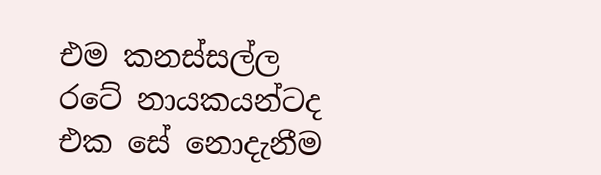එම කනස්සල්ල රටේ නායකයන්ටද එක සේ නොදැනීම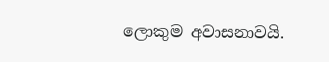ලොකුම අවාසනාවයි.